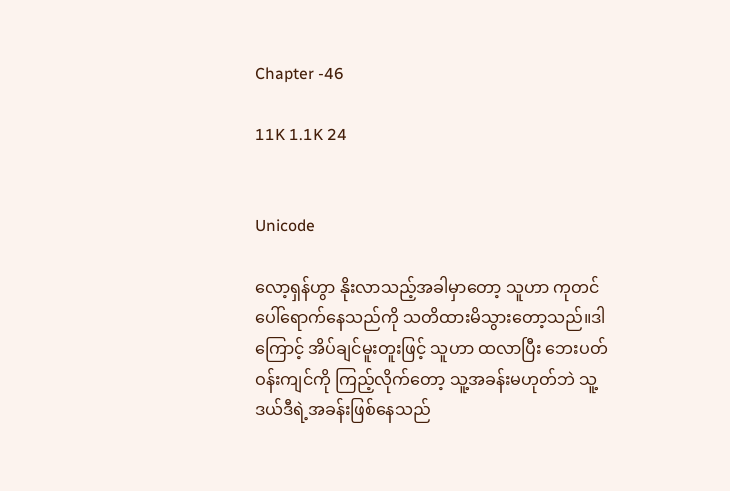Chapter -46

11K 1.1K 24


Unicode

လော့ရှန်ဟွာ နိုးလာသည့်အခါမှာတော့ သူဟာ ကုတင်ပေါ်ရောက်နေသည်ကို သတိထားမိသွားတော့သည်။ဒါကြောင့် အိပ်ချင်မူးတူးဖြင့် သူဟာ ထလာပြီး ဘေးပတ်ဝန်းကျင်ကို ကြည့်လိုက်တော့ သူ့အခန်းမဟုတ်ဘဲ သူ့ဒယ်ဒီရဲ့အခန်းဖြစ်နေသည်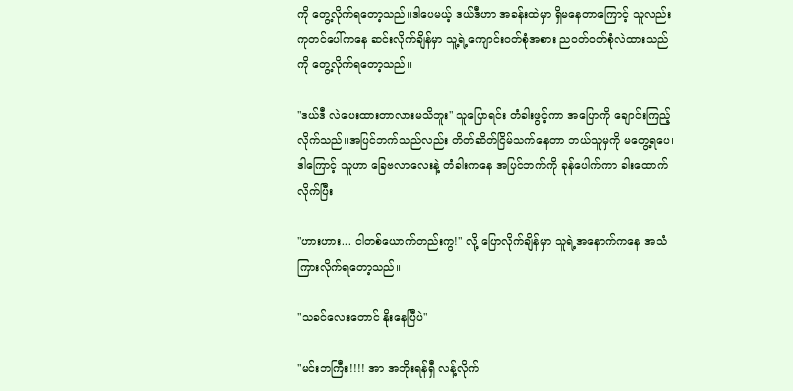ကို တွေ့လိုက်ရတော့သည်။ဒါပေမယ့် ဒယ်ဒီဟာ အခန်းထဲမှာ ရှိမနေတာကြောင့် သူလည်း ကုတင်ပေါ်ကနေ ဆင်းလိုက်ချိန်မှာ သူ့ရဲ့ကျောင်းဝတ်စုံအစား ညဝတ်ဝတ်စုံလဲထားသည်ကို တွေ့လိုက်ရတော့သည်။

"ဒယ်ဒီ လဲပေးထားတာလားမသိဘူး" သူပြောရင်း တံခါးဖွင့်ကာ အပြောကို ချောင်းကြည့်လိုက်သည်။အပြင်ဘက်သည်လည်း တိတ်ဆိတ်ငြိမ်သက်နေတာ ဘယ်သူမှကို မတွေ့ရပေ၊ဒါကြောင့် သူဟာ ခြေဗလာလေးနဲ့ တံခါးကနေ အပြင်ဘက်ကို ခုန်ပေါက်ကာ ခါးထောက်လိုက်ပြီး

"ဟားဟား... ငါတစ်ယောက်တည်းကွ!" လို့ ပြောလိုက်ချိန်မှာ သူရဲ့အနောက်ကနေ အသံကြားလိုက်ရတော့သည်။

"သခင်လေးတောင် နိုးနေပြီပဲ"

"မင်းဘကြီး!!!! အာ အဘိုးရန်ရှီ လန့်လိုက်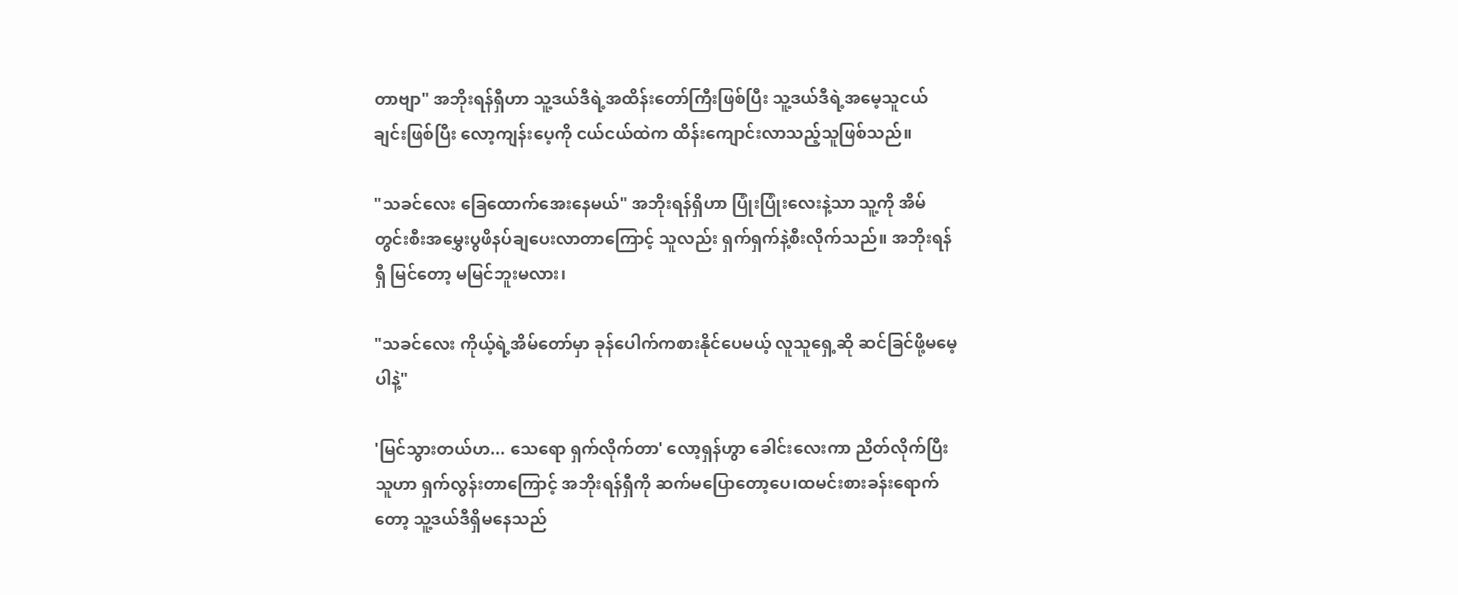တာဗျာ" အဘိုးရန်ရှီဟာ သူ့ဒယ်ဒီရဲ့အထိန်းတော်ကြီးဖြစ်ပြီး သူ့ဒယ်ဒီရဲ့အမေ့သူငယ်ချင်းဖြစ်ပြီး လော့ကျန်းပေ့ကို ငယ်ငယ်ထဲက ထိန်းကျောင်းလာသည့်သူဖြစ်သည်။

"သခင်လေး ခြေထောက်အေးနေမယ်" အဘိုးရန်ရှိဟာ ပြုံးပြုံးလေးနဲ့သာ သူ့ကို အိမ်တွင်းစီးအမွှေးပွဖိနပ်ချပေးလာတာကြောင့် သူလည်း ရှက်ရှက်နဲ့စီးလိုက်သည်။ အဘိုးရန်ရှီ မြင်တော့ မမြင်ဘူးမလား၊

"သခင်လေး ကိုယ့်ရဲ့အိမ်တော်မှာ ခုန်ပေါက်ကစားနိုင်ပေမယ့် လူသူရှေ့ဆို ဆင်ခြင်ဖို့မမေ့ပါနဲ့"

'မြင်သွားတယ်ဟ... သေရော ရှက်လိုက်တာ' လော့ရှန်ဟွာ ခေါင်းလေးကာ ညိတ်လိုက်ပြီး သူဟာ ရှက်လွန်းတာကြောင့် အဘိုးရန်ရှီကို ဆက်မပြောတော့ပေ၊ထမင်းစားခန်းရောက်တော့ သူ့ဒယ်ဒီရှိမနေသည်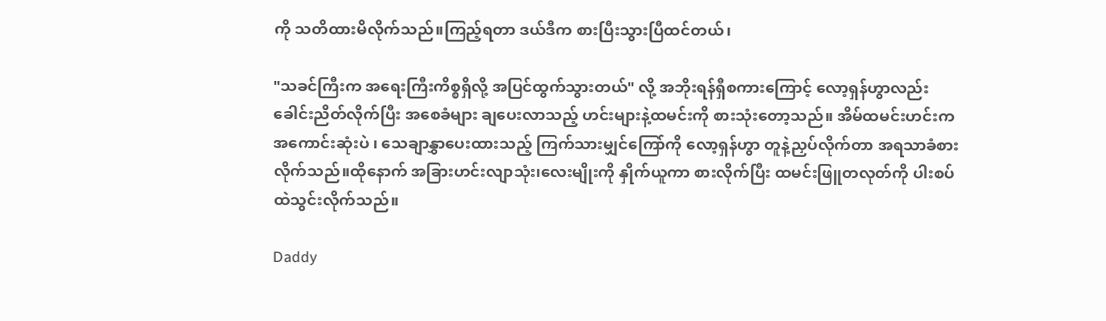ကို သတိထားမိလိုက်သည်။ကြည့်ရတာ ဒယ်ဒီက စားပြီးသွားပြီထင်တယ်၊

"သခင်ကြီးက အရေးကြီးကိစ္စရှိလို့ အပြင်ထွက်သွားတယ်" လို့ အဘိုးရန်ရှီစကားကြောင့် လော့ရှန်ဟွာလည်း ခေါင်းညိတ်လိုက်ပြီး အစေခံများ ချပေးလာသည့် ဟင်းများနဲ့ထမင်းကို စားသုံးတော့သည်။ အိမ်ထမင်းဟင်းက အကောင်းဆုံးပဲ ၊ သေချာနွှာပေးထားသည့် ကြက်သားမျှင်ကြော်ကို လော့ရှန်ဟွာ တူနဲ့ညှပ်လိုက်တာ အရသာခံစားလိုက်သည်။ထိုနောက် အခြားဟင်းလျာသုံး၊လေးမျိုးကို နှိုက်ယူကာ စားလိုက်ပြီး ထမင်းဖြူတလုတ်ကို ပါးစပ်ထဲသွင်းလိုက်သည်။

Daddy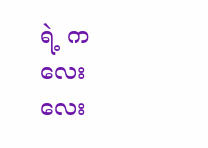ရဲ့ ကလေးလေး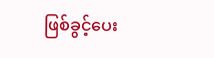ဖြစ်ခွင့်ပေး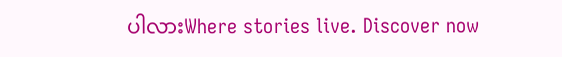ပါလားWhere stories live. Discover now